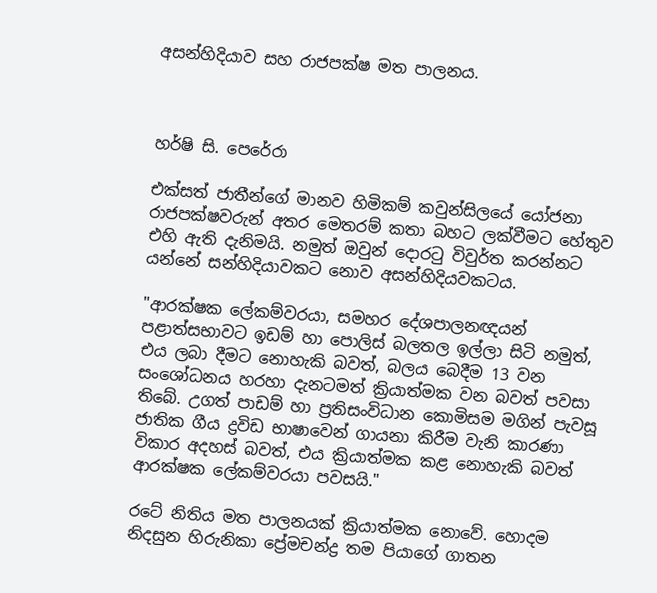අසන්හිදියාව සහ රාජපක්ෂ මත පාලනය.



හර්ෂි සි. පෙරේරා

එක්සත් ජාතීන්ගේ මානව හිමිකම් කවුන්සිලයේ යෝජනා රාජපක්ෂවරුන් අතර මෙතරම් කතා බහට ලක්වීමට හේතුව එහි ඇති දැනිමයි. නමුත් ඔවුන් දොරටු විවුර්ත කරන්නට යන්නේ සන්හිදියාවකට නොව අසන්හිදියවකටය.

"ආරක්ෂක ලේකම්වරයා, සමහර දේශපාලනඥයන් පළාත්සභාවට ඉඩම් හා පොලිස් බලතල ඉල්ලා සිටි නමුත්, එය ලබා දීමට නොහැකි බවත්, බලය බෙදීම 13 වන සංශෝධනය හරහා දැනටමත් ක්‍රියාත්මක වන බවත් පවසා තිබේ. උගත් පාඩම් හා ප්‍රතිසංවිධාන කොමිසම මගින් පැවසූ ජාතික ගීය ද්‍රවිඩ භාෂාවෙන් ගායනා කිරීම වැනි කාරණා විකාර අදහස් බවත්, එය ක්‍රියාත්මක කළ නොහැකි බවත් ආරක්ෂක ලේකම්වරයා පවසයි."

රටේ නිතිය මත පාලනයක් ක්‍රියාත්මක නොවේ. හොදම නිදසුන හිරුනිකා ප්‍රේමචන්ද්‍ර තම පියාගේ ගාතන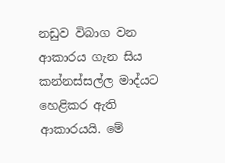නඩුව විබාග වන ආකාරය ගැන සිය කන්නස්සල්ල මාද්යට හෙළිකර ඇති ආකාරයයි. මේ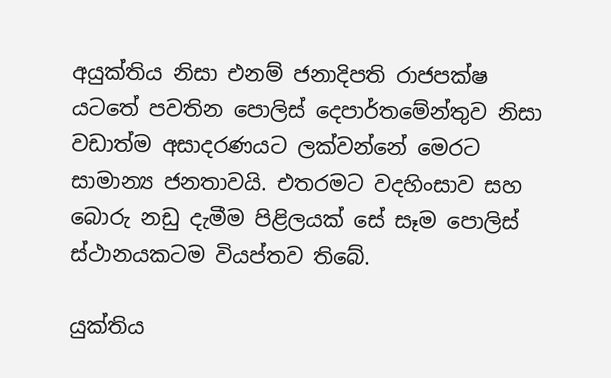අයුක්තිය නිසා එනම් ජනාදිපති රාජපක්ෂ යටතේ පවතින පොලිස් දෙපාර්තමේන්තුව නිසා වඩාත්ම අසාදරණයට ලක්වන්නේ මෙරට සාමාන්‍ය ජනතාවයි. එතරමට වදහිංසාව සහ බොරු නඩු දැමීම පිළිලයක් සේ සෑම පොලිස් ස්ථානයකටම වියප්තව තිබේ.

යුක්තිය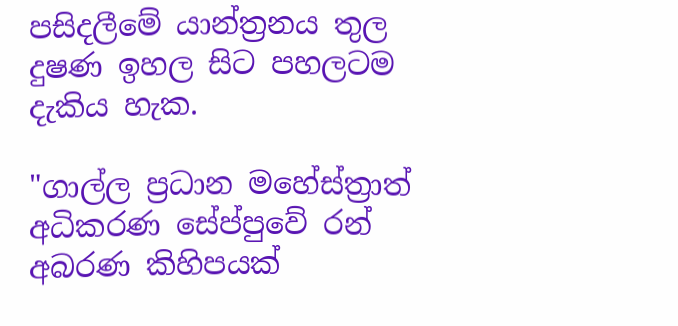පසිදලීමේ යාන්ත්‍රනය තුල දුෂණ ඉහල සිට පහලටම දැකිය හැක.

"ගාල්ල ප්‍රධාන මහේස්ත්‍රාත් අධිකරණ සේප්පුවේ රන් අබරණ කිහිපයක්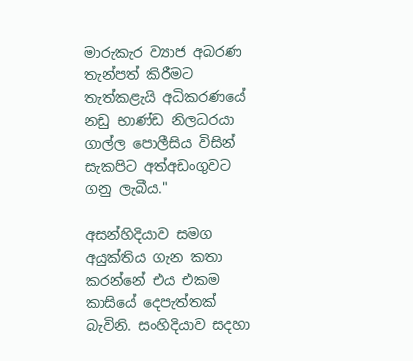මාරුකැර ව්‍යාජ අබරණ තැන්පත් කිරීමට තැත්කළැයි අධිකරණයේ නඩු භාණ්ඩ නිලධරයා ගාල්ල පොලීසිය විසින් සැකපිට අත්අඩංගුවට ගනු ලැබීය."

අසන්හිදියාව සමග අයුක්තිය ගැන කතා කරන්නේ එය එකම කාසියේ දෙපැත්තක් බැවිනි. සංහිදියාව සදහා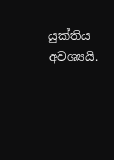යුක්තිය අවශ්‍යයි.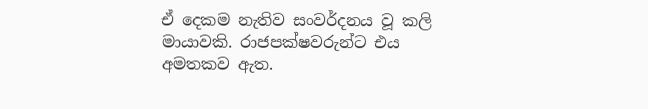ඒ දෙකම නැතිව සංවර්දනය වූ කලි මායාවකි. රාජපක්ෂවරුන්ට එය අමතකව ඇත.